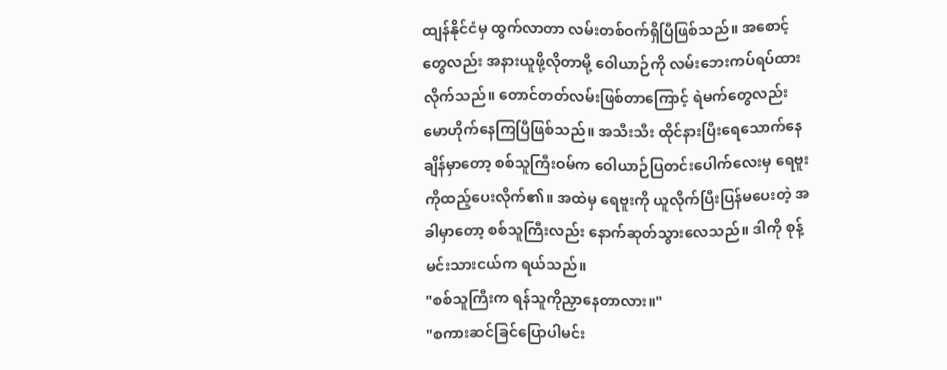ထျန်နိုင်ငံမှ ထွက်လာတာ လမ်းတစ်ဝက်ရှိပြီဖြစ်သည်။ အစောင့်တွေလည်း အနားယူဖို့လိုတာမို့ ဝေါယာဉ်ကို လမ်းဘေးကပ်ရပ်ထားလိုက်သည်။ တောင်တတ်လမ်းဖြစ်တာကြောင့် ရဲမက်တွေလည်း မောဟိုက်နေကြပြီဖြစ်သည်။ အသီးသီး ထိုင်နားပြီးရေသောက်နေချိန်မှာတော့ စစ်သူကြီးဝမ်က ဝေါယာဉ်ပြတင်းပေါက်လေးမှ ရေဗူးကိုထည့်ပေးလိုက်၏။ အထဲမှ ရေဗူးကို ယူလိုက်ပြီးပြန်မပေးတဲ့ အခါမှာတော့ စစ်သူကြီးလည်း နောက်ဆုတ်သွားလေသည်။ ဒါကို စုန့်မင်းသားငယ်က ရယ်သည်။
"စစ်သူကြီးက ရန်သူကိုညှာနေတာလား။"
"စကားဆင်ခြင်ပြောပါမင်း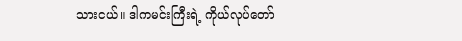သားငယ်။ ဒါကမင်းကြီးရဲ့ ကိုယ်လုပ်တော်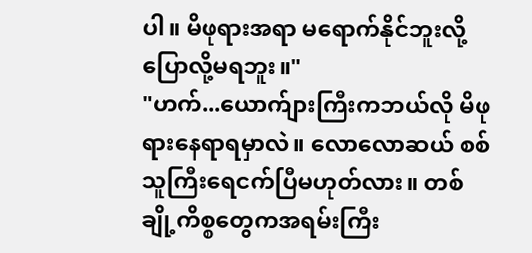ပါ။ မိဖုရားအရာ မရောက်နိုင်ဘူးလို့ပြောလို့မရဘူး။"
"ဟက်...ယောက်ျားကြီးကဘယ်လို မိဖုရားနေရာရမှာလဲ။ လောလောဆယ် စစ်သူကြီးရေငက်ပြီမဟုတ်လား။ တစ်ချို့ကိစ္စတွေကအရမ်းကြီး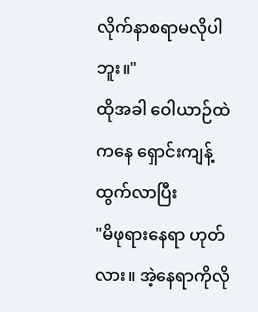လိုက်နာစရာမလိုပါဘူး။"
ထိုအခါ ဝေါယာဉ်ထဲကနေ ရှောင်းကျန့်ထွက်လာပြီး
"မိဖုရားနေရာ ဟုတ်လား။ အဲ့နေရာကိုလို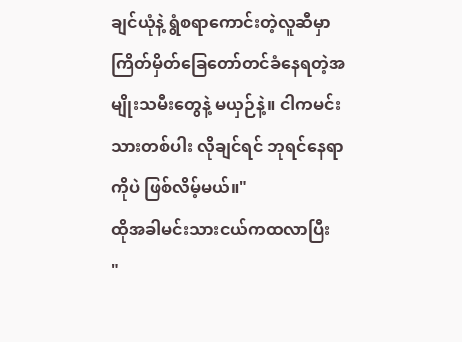ချင်ယုံနဲ့ ရွံစရာကောင်းတဲ့လူဆီမှာ ကြိတ်မှိတ်ခြေတော်တင်ခံနေရတဲ့အမျိုးသမီးတွေနဲ့ မယှဉ်နဲ့။ ငါကမင်းသားတစ်ပါး လိုချင်ရင် ဘုရင်နေရာကိုပဲ ဖြစ်လိမ့်မယ်။"
ထိုအခါမင်းသားငယ်ကထလာပြီး
"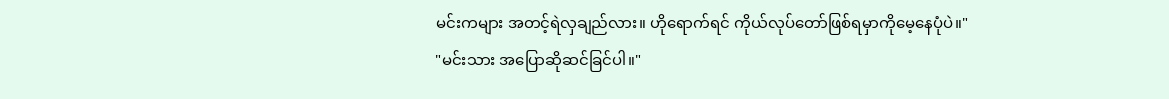မင်းကများ အတင့်ရဲလှချည်လား။ ဟိုရောက်ရင် ကိုယ်လုပ်တော်ဖြစ်ရမှာကိုမေ့နေပုံပဲ။"
"မင်းသား အပြောဆိုဆင်ခြင်ပါ။"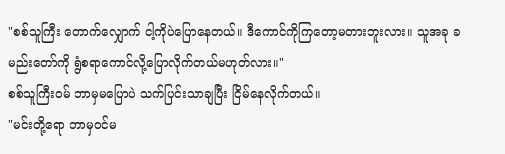"စစ်သူကြီး တောက်လျှောက် ငါ့ကိုပဲပြောနေတယ်။ ဒီကောင်ကိုကြတော့မတားဘူးလား။ သူအခု ခမည်းတော်ကို ရွံစရာကောင်လို့ပြောလိုက်တယ်မဟုတ်လား။"
စစ်သူကြီးဝမ် ဘာမှမပြောပဲ သက်ပြင်းသာချပြီး ငြိမ်နေလိုက်တယ်။
"မင်းတို့ရော ဘာမှဝင်မ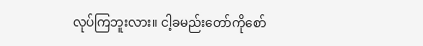လုပ်ကြဘူးလား။ ငါ့ခမည်းတော်ကိုစော်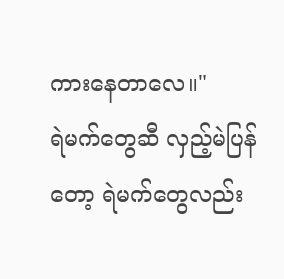ကားနေတာလေ။"
ရဲမက်တွေဆီ လှည့်မဲပြန်တော့ ရဲမက်တွေလည်း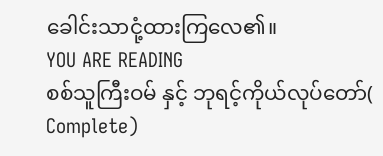ခေါင်းသာငုံ့ထားကြလေ၏။
YOU ARE READING
စစ်သူကြီးဝမ် နှင့် ဘုရင့်ကိုယ်လုပ်တော်( Complete)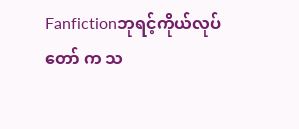Fanfictionဘုရင့်ကိုယ်လုပ်တော် က သ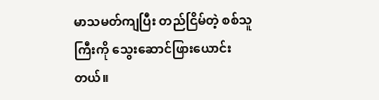မာသမတ်ကျပြီး တည်ငြိမ်တဲ့ စစ်သူကြီးကို သွေးဆောင်ဖြားယောင်းတယ်။